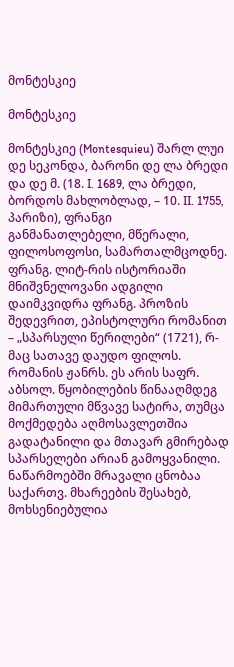მონტესკიე

მონტესკიე

მონტესკიე (Montesquieu) შარლ ლუი დე სეკონდა, ბარონი დე ლა ბრედი და დე მ. (18. I. 1689, ლა ბრედი, ბორდოს მახლობლად, – 10. II. 1755, პარიზი), ფრანგი განმანათლებელი, მწერალი, ფილოსოფოსი, სამართალმცოდნე. ფრანგ. ლიტ-რის ისტორიაში მნიშვნელოვანი ადგილი დაიმკვიდრა ფრანგ. პროზის შედევრით, ეპისტოლური რომანით – „სპარსული წერილები“ (1721), რ-მაც სათავე დაუდო ფილოს. რომანის ჟანრს. ეს არის საფრ. აბსოლ. წყობილების წინააღმდეგ მიმართული მწვავე სატირა, თუმცა მოქმედება აღმოსავლეთშია გადატანილი და მთავარ გმირებად სპარსელები არიან გამოყვანილი. ნაწარმოებში მრავალი ცნობაა საქართვ. მხარეების შესახებ, მოხსენიებულია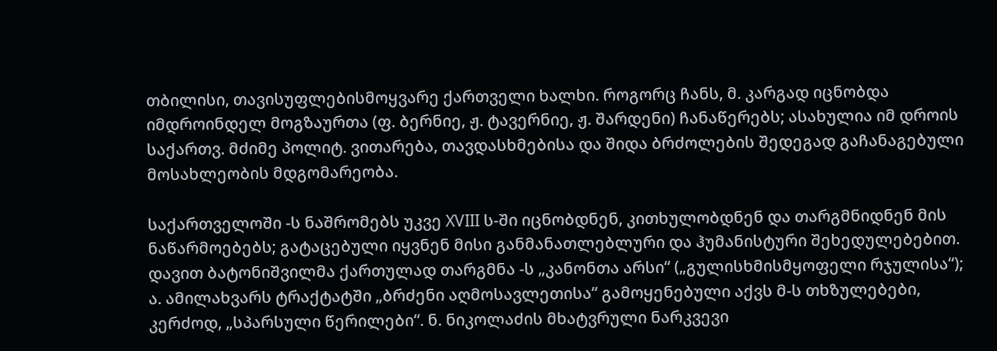თბილისი, თავისუფლებისმოყვარე ქართველი ხალხი. როგორც ჩანს, მ. კარგად იცნობდა იმდროინდელ მოგზაურთა (ფ. ბერნიე, ჟ. ტავერნიე, ჟ. შარდენი) ჩანაწერებს; ასახულია იმ დროის საქართვ. მძიმე პოლიტ. ვითარება, თავდასხმებისა და შიდა ბრძოლების შედეგად გაჩანაგებული მოსახლეობის მდგომარეობა.

საქართველოში -ს ნაშრომებს უკვე XVIII ს-ში იცნობდნენ, კითხულობდნენ და თარგმნიდნენ მის ნაწარმოებებს; გატაცებული იყვნენ მისი განმანათლებლური და ჰუმანისტური შეხედულებებით. დავით ბატონიშვილმა ქართულად თარგმნა -ს „კანონთა არსი“ („გულისხმისმყოფელი რჯულისა“); ა. ამილახვარს ტრაქტატში „ბრძენი აღმოსავლეთისა“ გამოყენებული აქვს მ-ს თხზულებები, კერძოდ, „სპარსული წერილები“. ნ. ნიკოლაძის მხატვრული ნარკვევი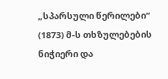„სპარსული წერილები“ (1873) მ-ს თხზულებების ნიჭიერი და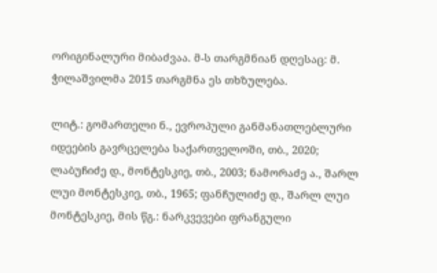ორიგინალური მიბაძვაა. მ-ს თარგმნიან დღესაც: მ. ჭილაშვილმა 2015 თარგმნა ეს თხზულება.

ლიტ.: გომართელი ნ., ევროპული განმანათლებლური იდეების გავრცელება საქართველოში, თბ., 2020; ლაბუჩიძე დ., მონტესკიე, თბ., 2003; ნამორაძე ა., შარლ ლუი მონტესკიე, თბ., 1965; ფანჩულიძე დ., შარლ ლუი მონტესკიე, მის წგ.: ნარკვევები ფრანგული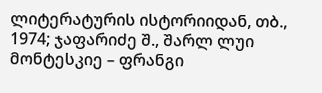ლიტერატურის ისტორიიდან, თბ., 1974; ჯაფარიძე შ., შარლ ლუი მონტესკიე – ფრანგი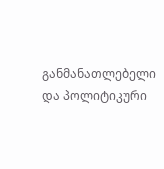განმანათლებელი და პოლიტიკური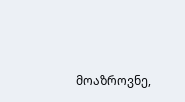მოაზროვნე,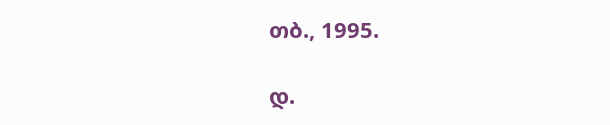თბ., 1995.

დ.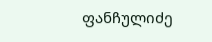ფანჩულიძე